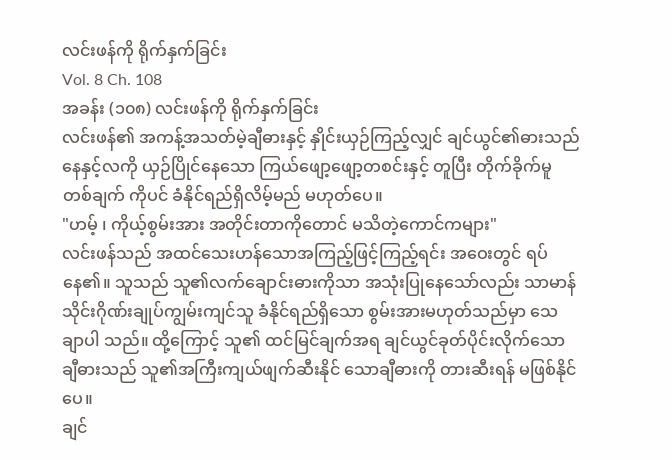လင်းဖန်ကို ရိုက်နှက်ခြင်း
Vol. 8 Ch. 108
အခန်း (၁၀၈) လင်းဖန်ကို ရိုက်နှက်ခြင်း
လင်းဖန်၏ အကန့်အသတ်မဲ့ချီဓားနှင့် နှိုင်းယှဉ်ကြည့်လျှင် ချင်ယွင်၏ဓားသည် နေနှင့်လကို ယှဉ်ပြိုင်နေသော ကြယ်ဖျော့ဖျော့တစင်းနှင့် တူပြီး တိုက်ခိုက်မူတစ်ချက် ကိုပင် ခံနိုင်ရည်ရှိလိမ့်မည် မဟုတ်ပေ။
"ဟမ့် ၊ ကိုယ့်စွမ်းအား အတိုင်းတာကိုတောင် မသိတဲ့ကောင်ကများ"
လင်းဖန်သည် အထင်သေးဟန်သောအကြည့်ဖြင့်ကြည့်ရင်း အဝေးတွင် ရပ်နေ၏။ သူသည် သူ၏လက်ချောင်းဓားကိုသာ အသုံးပြုနေသော်လည်း သာမာန် သိုင်းဂိုဏ်းချုပ်ကျွမ်းကျင်သူ ခံနိုင်ရည်ရှိသော စွမ်းအားမဟုတ်သည်မှာ သေချာပါ သည်။ ထို့ကြောင့် သူ၏ ထင်မြင်ချက်အရ ချင်ယွင်ခုတ်ပိုင်းလိုက်သော ချီဓားသည် သူ၏အကြီးကျယ်ဖျက်ဆီးနိုင် သောချီဓားကို တားဆီးရန် မဖြစ်နိုင်ပေ။
ချင်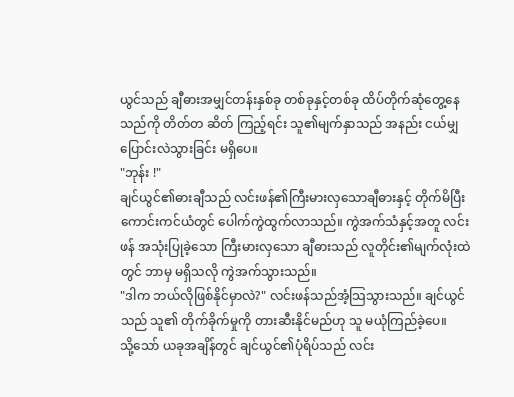ယွင်သည် ချီဓားအမျှင်တန်းနှစ်ခု တစ်ခုနှင့်တစ်ခု ထိပ်တိုက်ဆုံတွေ့နေသည်ကို တိတ်တ ဆိတ် ကြည့်ရင်း သူ၏မျက်နှာသည် အနည်း ငယ်မျှ ပြောင်းလဲသွားခြင်း မရှိပေ။
"ဘုန်း !"
ချင်ယွင်၏ဓားချီသည် လင်းဖန်၏ကြီးမားလှသောချီဓားနှင့် တိုက်မိပြီး ကောင်းကင်ယံတွင် ပေါက်ကွဲထွက်လာသည်။ ကွဲအက်သံနှင့်အတူ လင်းဖန် အသုံးပြုခဲ့သော ကြီးမားလှသော ချီဓားသည် လူတိုင်း၏မျက်လုံးထဲတွင် ဘာမှ မရှိသလို ကွဲအက်သွားသည်။
"ဒါက ဘယ်လိုဖြစ်နိုင်မှာလဲ?" လင်းဖန်သည်အံ့သြသွားသည်။ ချင်ယွင်သည် သူ၏ တိုက်ခိုက်မှုကို တားဆီးနိုင်မည်ဟု သူ မယုံကြည်ခဲ့ပေ။
သို့သော် ယခုအချိန်တွင် ချင်ယွင်၏ပုံရိပ်သည် လင်း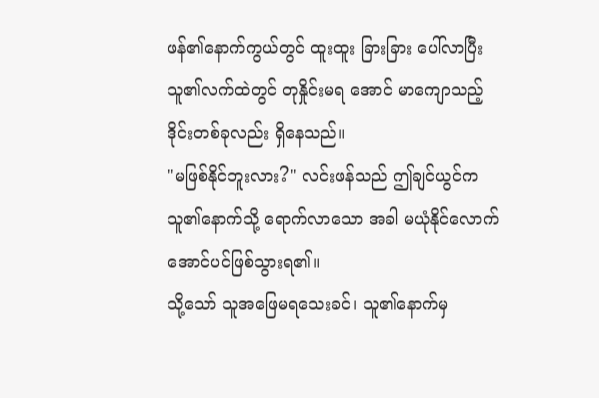ဖန်၏နောက်ကွယ်တွင် ထူးထူး ခြားခြား ပေါ်လာပြီး သူ၏လက်ထဲတွင် တုနှိုင်းမရ အောင် မာကျောသည့် ဒိုင်းတစ်ခုလည်း ရှိနေသည်။
"မဖြစ်နိုင်ဘူးလား?" လင်းဖန်သည် ဤချင်ယွင်က သူ၏နောက်သို့ ရောက်လာသော အခါ မယုံနိုင်လောက်အောင်ပင်ဖြစ်သွားရ၏။
သို့သော် သူအဖြေမရသေးခင်၊ သူ၏နောက်မှ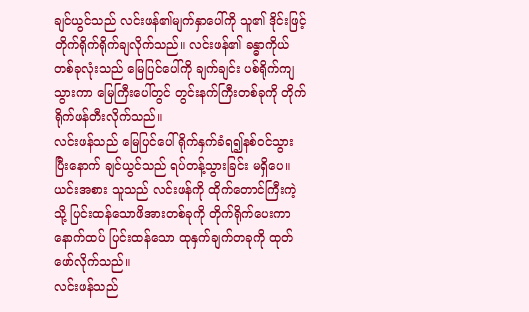ချင်ယွင်သည် လင်းဖန်၏မျက်နှာပေါ်ကို သူ၏ ဒိုင်းဖြင့်တိုက်ရိုက်ရိုက်ချလိုက်သည်။ လင်းဖန်၏ ခန္ဓာကိုယ်တစ်ခုလုံးသည် မြေပြင်ပေါ်ကို ချက်ချင်း ပစ်ရိုက်ကျသွားကာ မြေကြီးပေါ်တွင် တွင်းနက်ကြီးတစ်ခုကို တိုက်ရိုက်ဖန်တီးလိုက်သည်။
လင်းဖန်သည် မြေပြင်ပေါ် ရိုက်နှက်ခံရ၍နစ်၀င်သွားပြီးနောက် ချင်ယွင်သည် ရပ်တန့်သွားခြင်း မရှိပေ။ ယင်းအစား သူသည် လင်းဖန်ကို ထိုက်တောင်ကြီးကဲ့သို့ ပြင်းထန်သောဖိအားတစ်ခုကို တိုက်ရိုက်ပေးကာ နောက်ထပ် ပြင်းထန်သော ထုနှက်ချက်တခုကို ထုတ်ဖော်လိုက်သည်။
လင်းဖန်သည်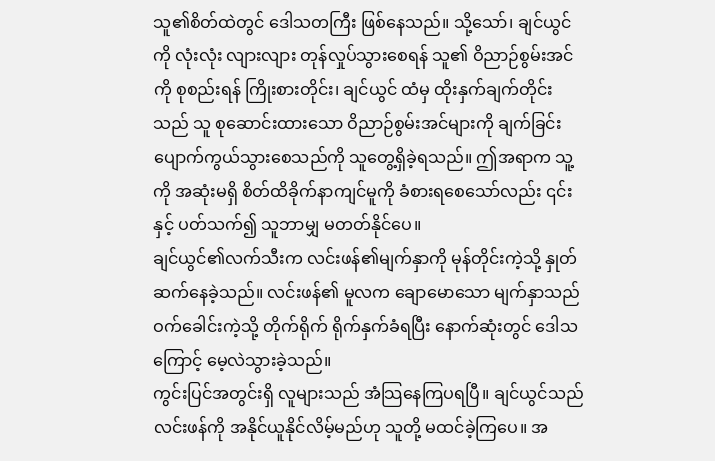သူ၏စိတ်ထဲတွင် ဒေါသတကြီး ဖြစ်နေသည်။ သို့သော်၊ ချင်ယွင်ကို လုံးလုံး လျားလျား တုန်လှုပ်သွားစေရန် သူ၏ ဝိညာဉ်စွမ်းအင်ကို စုစည်းရန် ကြိုးစားတိုင်း၊ ချင်ယွင် ထံမှ ထိုးနှက်ချက်တိုင်းသည် သူ စုဆောင်းထားသော ဝိညာဉ်စွမ်းအင်များကို ချက်ခြင်း ပျောက်ကွယ်သွားစေသည်ကို သူတွေ့ရှိခဲ့ရသည်။ ဤအရာက သူ့ကို အဆုံးမရှိ စိတ်ထိခိုက်နာကျင်မူကို ခံစားရစေသော်လည်း ၎င်းနှင့် ပတ်သက်၍ သူဘာမျှ မတတ်နိုင်ပေ။
ချင်ယွင်၏လက်သီးက လင်းဖန်၏မျက်နှာကို မုန်တိုင်းကဲ့သို့ နှုတ်ဆက်နေခဲ့သည်။ လင်းဖန်၏ မူလက ချောမောသော မျက်နှာသည် ဝက်ခေါင်းကဲ့သို့ တိုက်ရိုက် ရိုက်နှက်ခံရပြီး နောက်ဆုံးတွင် ဒေါသကြောင့် မေ့လဲသွားခဲ့သည်။
ကွင်းပြင်အတွင်းရှိ လူများသည် အံသြနေကြပရပြီ။ ချင်ယွင်သည် လင်းဖန်ကို အနိုင်ယူနိုင်လိမ့်မည်ဟု သူတို့ မထင်ခဲ့ကြပေ။ အ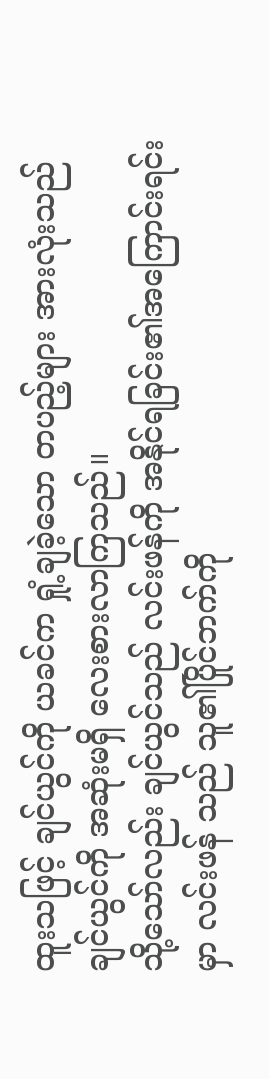ထူးသဖြင့် ချင်ယွင်ကို ယခင်က ရှုံ့ချခဲ့သော တပည့်များ အားလုံးသည် ချင်ယွင်ကို အဆုံးမရှိ လေးစားလာကြသည်။
သို့သော်လည်း ချင်ယွင်သည် လင်းဖန်ကို အနိုင်ရခြင်း၏အကြောင်းရင်းမှာ လင်းဖန် သည် သူ၏ပြိုင်ဘက်ကို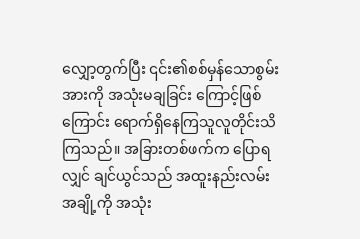လျှော့တွက်ပြီး ၎င်း၏စစ်မှန်သောစွမ်းအားကို အသုံးမချခြင်း ကြောင့်ဖြစ်ကြောင်း ရောက်ရှိနေကြသူလူတိုင်းသိကြသည်။ အခြားတစ်ဖက်က ပြောရလျှင် ချင်ယွင်သည် အထူးနည်းလမ်းအချို့ကို အသုံး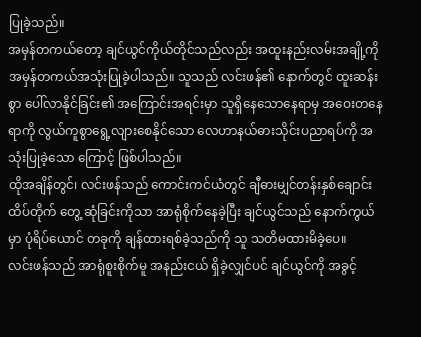ပြုခဲ့သည်။
အမှန်တကယ်တော့ ချင်ယွင်ကိုယ်တိုင်သည်လည်း အထူးနည်းလမ်းအချို့ကို အမှန်တကယ်အသုံးပြုခဲ့ပါသည်။ သူသည် လင်းဖန်၏ နောက်တွင် ထူးဆန်းစွာ ပေါ်လာနိုင်ခြင်း၏ အကြောင်းအရင်းမှာ သူရှိနေသောနေရာမှ အဝေးတနေရာကို လွယ်ကူစွာရွေ့လျားစေနိုင်သော လေဟာနယ်ဓားသိုင်းပညာရပ်ကို အသုံးပြုခဲ့သော ကြောင့် ဖြစ်ပါသည်။
ထိုအချိန်တွင်၊ လင်းဖန်သည် ကောင်းကင်ယံတွင် ချီဓားမျှင်တန်းနှစ်ချောင်း ထိပ်တိုက် တွေ့ ဆုံခြင်းကိုသာ အာရုံစိုက်နေခဲ့ပြီး ချင်ယွင်သည် နောက်ကွယ်မှာ ပုံရိပ်ယောင် တခုကို ချန်ထားရစ်ခဲ့သည်ကို သူ သတိမထားမိခဲ့ပေ။
လင်းဖန်သည် အာရုံစူးစိုက်မူ အနည်းငယ် ရှိခဲ့လျှင်ပင် ချင်ယွင်ကို အခွင့်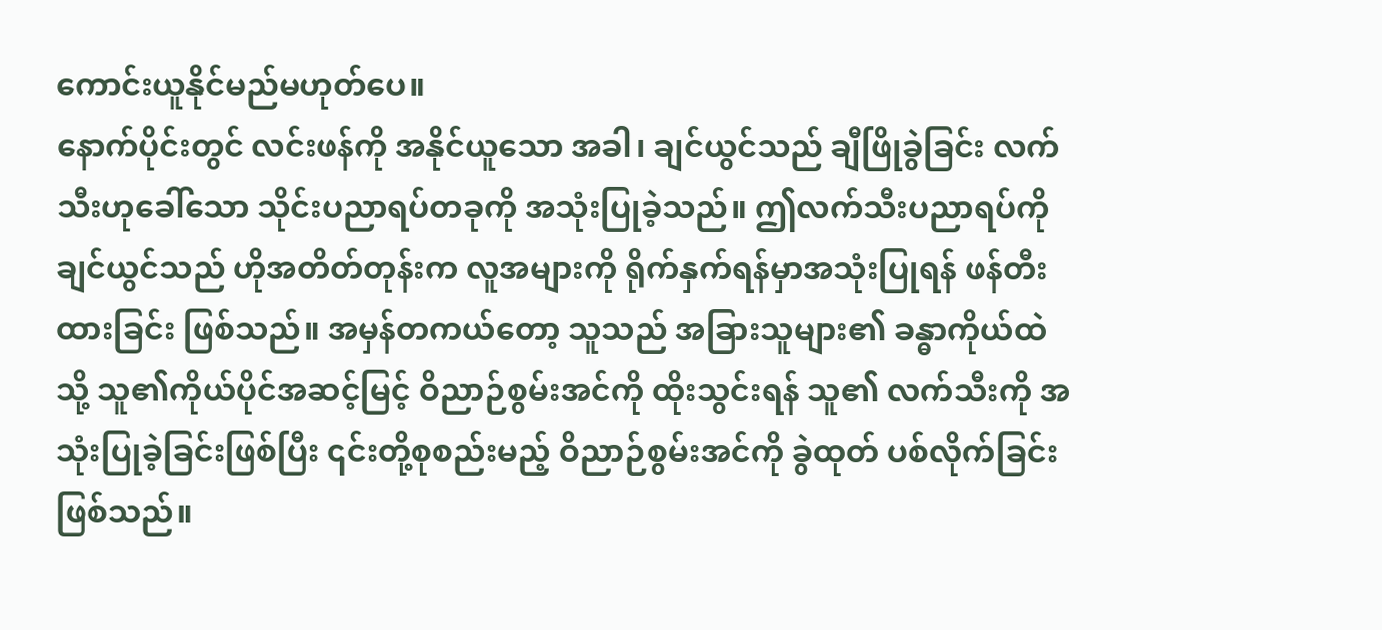ကောင်းယူနိုင်မည်မဟုတ်ပေ။
နောက်ပိုင်းတွင် လင်းဖန်ကို အနိုင်ယူသော အခါ၊ ချင်ယွင်သည် ချီဖြိုခွဲခြင်း လက်သီးဟုခေါ်သော သိုင်းပညာရပ်တခုကို အသုံးပြုခဲ့သည်။ ဤလက်သီးပညာရပ်ကို ချင်ယွင်သည် ဟိုအတိတ်တုန်းက လူအများကို ရိုက်နှက်ရန်မှာအသုံးပြုရန် ဖန်တီးထားခြင်း ဖြစ်သည်။ အမှန်တကယ်တော့ သူသည် အခြားသူများ၏ ခန္ဓာကိုယ်ထဲသို့ သူ၏ကိုယ်ပိုင်အဆင့်မြင့် ဝိညာဉ်စွမ်းအင်ကို ထိုးသွင်းရန် သူ၏ လက်သီးကို အသုံးပြုခဲ့ခြင်းဖြစ်ပြီး ၎င်းတို့စုစည်းမည့် ဝိညာဉ်စွမ်းအင်ကို ခွဲထုတ် ပစ်လိုက်ခြင်းဖြစ်သည်။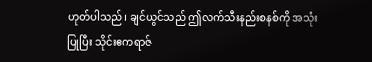ဟုတ်ပါသည်၊ ချင်ယွင်သည် ဤလက်သီးနည်းစနစ်ကို အသုံးပြုပြီး သိုင်းဧကရာဇ်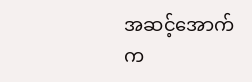အဆင့်အောက်က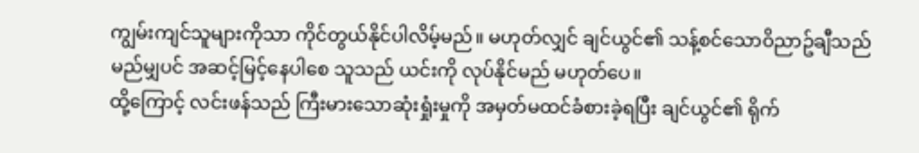ကျွမ်းကျင်သူများကိုသာ ကိုင်တွယ်နိုင်ပါလိမ့်မည်။ မဟုတ်လျှင် ချင်ယွင်၏ သန့်စင်သော၀ိညာဥ်ချီသည် မည်မျှပင် အဆင့်မြင့်နေပါစေ သူသည် ယင်းကို လုပ်နိုင်မည် မဟုတ်ပေ။
ထို့ကြောင့် လင်းဖန်သည် ကြီးမားသောဆုံးရှုံးမှုကို အမှတ်မထင်ခံစားခဲ့ရပြီး ချင်ယွင်၏ ရိုက်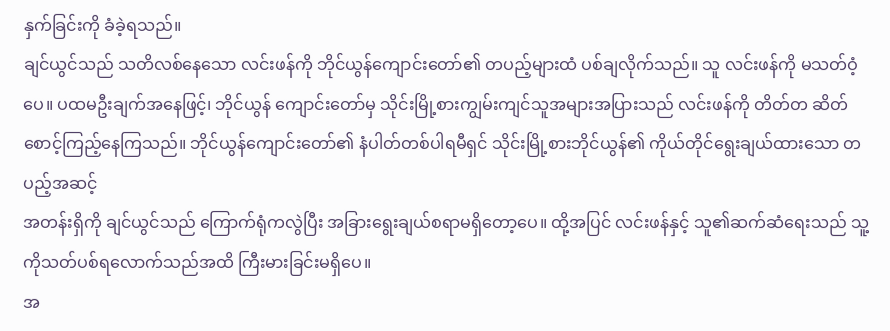နှက်ခြင်းကို ခံခဲ့ရသည်။
ချင်ယွင်သည် သတိလစ်နေသော လင်းဖန်ကို ဘိုင်ယွန်ကျောင်းတော်၏ တပည့်များထံ ပစ်ချလိုက်သည်။ သူ လင်းဖန်ကို မသတ်ဝံ့ပေ။ ပထမဦးချက်အနေဖြင့်၊ ဘိုင်ယွန် ကျောင်းတော်မှ သိုင်းမြို့စားကျွမ်းကျင်သူအများအပြားသည် လင်းဖန်ကို တိတ်တ ဆိတ် စောင့်ကြည့်နေကြသည်။ ဘိုင်ယွန်ကျောင်းတော်၏ နံပါတ်တစ်ပါရမီရှင် သိုင်းမြို့စားဘိုင်ယွန်၏ ကိုယ်တိုင်ရွေးချယ်ထားသော တပည့်အဆင့်
အတန်းရှိကို ချင်ယွင်သည် ကြောက်ရုံကလွဲပြီး အခြားရွေးချယ်စရာမရှိတော့ပေ။ ထို့အပြင် လင်းဖန်နှင့် သူ၏ဆက်ဆံရေးသည် သူ့ကိုသတ်ပစ်ရလောက်သည်အထိ ကြီးမားခြင်းမရှိပေ။
အ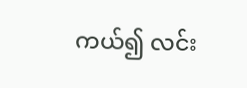ကယ်၍ လင်း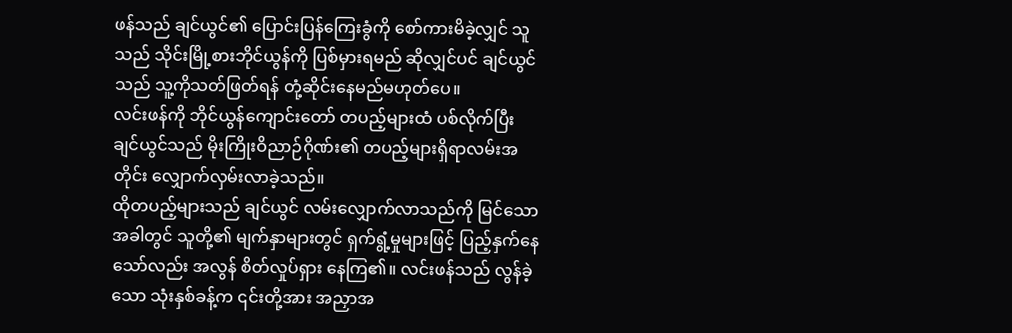ဖန်သည် ချင်ယွင်၏ ပြောင်းပြန်ကြေးခွံကို စော်ကားမိခဲ့လျှင် သူသည် သိုင်းမြို့စားဘိုင်ယွန်ကို ပြစ်မှားရမည် ဆိုလျှင်ပင် ချင်ယွင်သည် သူ့ကိုသတ်ဖြတ်ရန် တုံ့ဆိုင်းနေမည်မဟုတ်ပေ။
လင်းဖန်ကို ဘိုင်ယွန်ကျောင်းတော် တပည့်များထံ ပစ်လိုက်ပြီး ချင်ယွင်သည် မိုးကြိုးဝိညာဉ်ဂိုဏ်း၏ တပည့်များရှိရာလမ်းအတိုင်း လျှောက်လှမ်းလာခဲ့သည်။
ထိုတပည့်များသည် ချင်ယွင် လမ်းလျှောက်လာသည်ကို မြင်သောအခါတွင် သူတို့၏ မျက်နှာများတွင် ရှက်ရွံ့မှုများဖြင့် ပြည့်နှက်နေသော်လည်း အလွန် စိတ်လှုပ်ရှား နေကြ၏။ လင်းဖန်သည် လွန်ခဲ့သော သုံးနှစ်ခန့်က ၎င်းတို့အား အညှာအ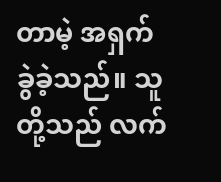တာမဲ့ အရှက်ခွဲခဲ့သည်။ သူတို့သည် လက်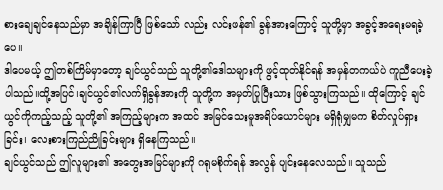စားချေချင်နေသည်မှာ အချိန်ကြာပြီ ဖြစ်သော် လည်း လင်းဖန်၏ ခွန်အားကြောင့် သူတို့မှာ အခွင့်အရေးမရခဲ့ပေ။
ဒါပေမယ့် ဤတစ်ကြိမ်မှာတော့ ချင်ယွင်သည် သူတို့၏ဒေါသများကို ဖွင့်ထုတ်နိုင်ရန် အမှန်တကယ်ပဲ ကူညီပေးခဲ့ပါသည်။ထို့အပြင်၊ချင်ယွင်၏လက်ရှိခွန်အားကို သူတို့က အမှတ်ပြုပြီးသား ဖြစ်သွားကြသည်။ ထိုကြောင့် ချင်ယွင်ကိုကည့်သည့် သူတို့၏ အကြည့်များက အထင် အမြင်သေးမူအရိပ်ယောင်များ မရှိရုံမျှမက စိတ်လှုပ်ရှားခြင်း၊ လေးစားကြည်ညိုခြင်းများ ရှိနေကြသည်။
ချင်ယွင်သည် ဤလူများ၏ အတွေးအမြင်များကို ဂရုမစိုက်ရန် အလွန် ပျင်းနေလေသည်။ သူသည်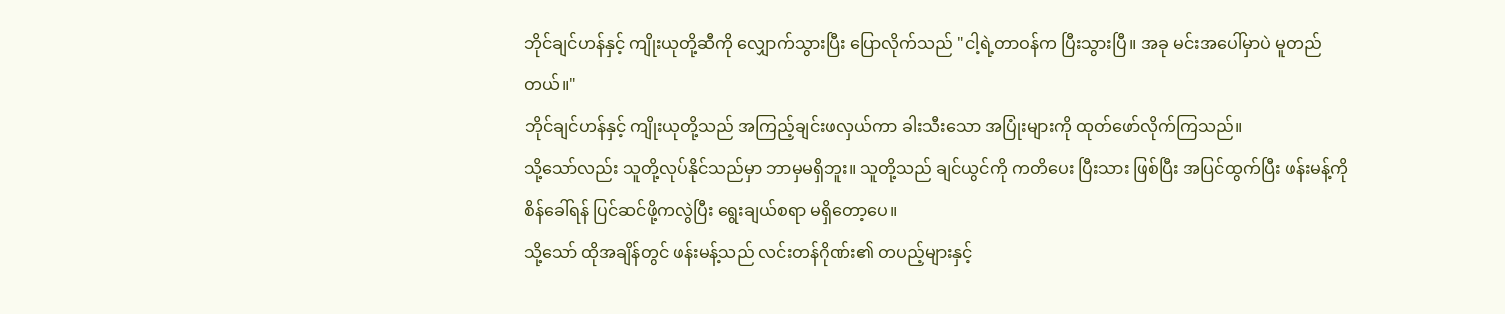ဘိုင်ချင်ဟန်နှင့် ကျိုးယုတို့ဆီကို လျှောက်သွားပြီး ပြောလိုက်သည် "ငါ့ရဲ့တာဝန်က ပြီးသွားပြီ။ အခု မင်းအပေါ်မှာပဲ မူတည်တယ်။"
ဘိုင်ချင်ဟန်နှင့် ကျိုးယုတို့သည် အကြည့်ချင်းဖလှယ်ကာ ခါးသီးသော အပြုံးများကို ထုတ်ဖော်လိုက်ကြသည်။
သို့သော်လည်း သူတို့လုပ်နိုင်သည်မှာ ဘာမှမရှိဘူး။ သူတို့သည် ချင်ယွင်ကို ကတိပေး ပြီးသား ဖြစ်ပြီး အပြင်ထွက်ပြီး ဖန်းမန့်ကိုစိန်ခေါ်ရန် ပြင်ဆင်ဖို့ကလွဲပြီး ရွေးချယ်စရာ မရှိတော့ပေ။
သို့သော် ထိုအချိန်တွင် ဖန်းမန့်သည် လင်းတန်ဂိုဏ်း၏ တပည့်များနှင့်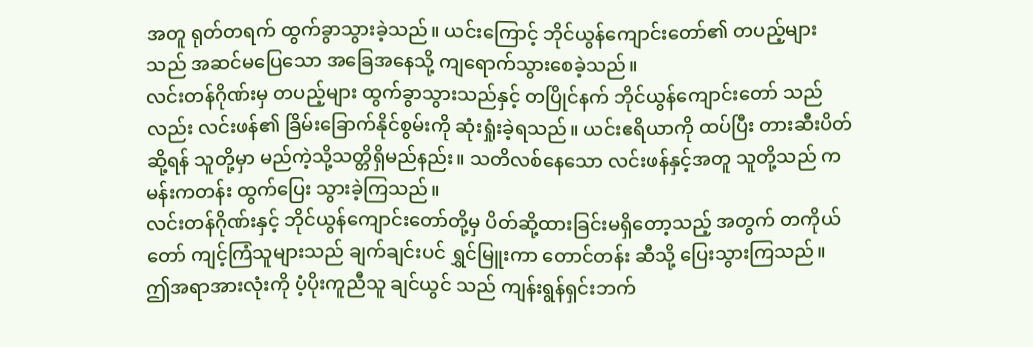အတူ ရုတ်တရက် ထွက်ခွာသွားခဲ့သည်။ ယင်းကြောင့် ဘိုင်ယွန်ကျောင်းတော်၏ တပည့်များသည် အဆင်မပြေသော အခြေအနေသို့ ကျရောက်သွားစေခဲ့သည်။
လင်းတန်ဂိုဏ်းမှ တပည့်များ ထွက်ခွာသွားသည်နှင့် တပြိုင်နက် ဘိုင်ယွန်ကျောင်းတော် သည်လည်း လင်းဖန်၏ ခြိမ်းခြောက်နိုင်စွမ်းကို ဆုံးရှုံးခဲ့ရသည်။ ယင်းဧရိယာကို ထပ်ပြီး တားဆီးပိတ်ဆို့ရန် သူတို့မှာ မည်ကဲ့သို့သတ္တိရှိမည်နည်း။ သတိလစ်နေသော လင်းဖန်နှင့်အတူ သူတို့သည် ကမန်းကတန်း ထွက်ပြေး သွားခဲ့ကြသည်။
လင်းတန်ဂိုဏ်းနှင့် ဘိုင်ယွန်ကျောင်းတော်တို့မှ ပိတ်ဆို့ထားခြင်းမရှိတော့သည့် အတွက် တကိုယ်တော် ကျင့်ကြံသူများသည် ချက်ချင်းပင် ရွှင်မြူးကာ တောင်တန်း ဆီသို့ ပြေးသွားကြသည်။
ဤအရာအားလုံးကို ပံ့ပိုးကူညီသူ ချင်ယွင် သည် ကျန်းရွန်ရှင်းဘက်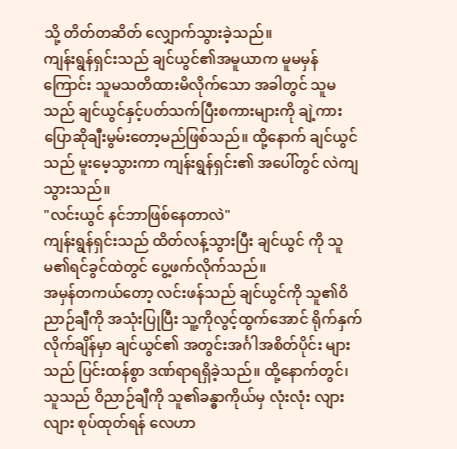သို့ တိတ်တဆိတ် လျှောက်သွားခဲ့သည်။
ကျန်းရွန်ရှင်းသည် ချင်ယွင်၏အမူယာက မူမမှန်ကြောင်း သူမသတိထားမိလိုက်သော အခါတွင် သူမသည် ချင်ယွင်နှင့်ပတ်သက်ပြီးစကားများကို ချဲ့ကားပြောဆိုချီးမွမ်းတော့မည်ဖြစ်သည်။ ထို့နောက် ချင်ယွင်သည် မူးမေ့သွားကာ ကျန်းရွန်ရှင်း၏ အပေါ်တွင် လဲကျသွားသည်။
"လင်းယွင် နင်ဘာဖြစ်နေတာလဲ"
ကျန်းရွန်ရှင်းသည် ထိတ်လန့်သွားပြီး ချင်ယွင် ကို သူမ၏ရင်ခွင်ထဲတွင် ပွေ့ဖက်လိုက်သည်။
အမှန်တကယ်တော့ လင်းဖန်သည် ချင်ယွင်ကို သူ၏ဝိညာဉ်ချီကို အသုံးပြုပြီး သူ့ကိုလွင့်ထွက်အောင် ရိုက်နှက်လိုက်ချိန်မှာ ချင်ယွင်၏ အတွင်းအင်္ဂါအစိတ်ပိုင်း များသည် ပြင်းထန်စွာ ဒဏ်ရာရရှိခဲ့သည်။ ထို့နောက်တွင်၊ သူသည် ဝိညာဉ်ချီကို သူ၏ခန္ဓာကိုယ်မှ လုံးလုံး လျားလျား စုပ်ထုတ်ရန် လေဟာ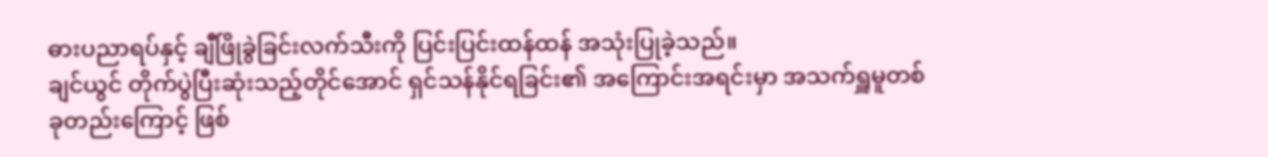ဓားပညာရပ်နှင့် ချီဖြိုခွဲခြင်းလက်သီးကို ပြင်းပြင်းထန်ထန် အသုံးပြုခဲ့သည်။
ချင်ယွင် တိုက်ပွဲပြီးဆုံးသည့်တိုင်အောင် ရှင်သန်နိုင်ရခြင်း၏ အကြောင်းအရင်းမှာ အသက်ရှူမူတစ်ခုတည်းကြောင့် ဖြစ်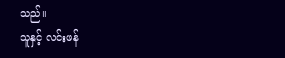သည်။
သူနှင့် လင်းဖန်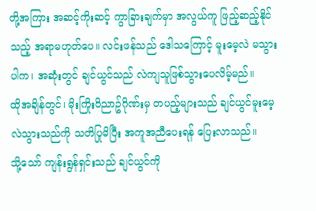တို့အကြား အဆင့်ကိုးဆင့် ကွာခြားချက်မှာ အလွယ်ကူ ဖြည့်ဆည့်နိုင်သည့် အရာမဟုတ်ပေ။ လင်းဖန်သည် ဒေါသကြောင့် မူးမေ့လဲ မသွားပါက၊ အဆုံးတွင် ချင်ယွင်သည် လဲကျသူဖြစ်သွားပေလိမ့်မည်။
ထိုအချိန်တွင်၊ မိုးကြိုး၀ိညာဥ်ဂိုဏ်းမှ တပည့်များသည် ချင်ယွင်မူးမေ့လဲသွားသည်ကို သတိပြုမိပြီး အကူအညီပေးရန် ပြေးလာသည်။
သို့သော် ကျန်းရွန်ရှင်းသည် ချင်ယွင်ကို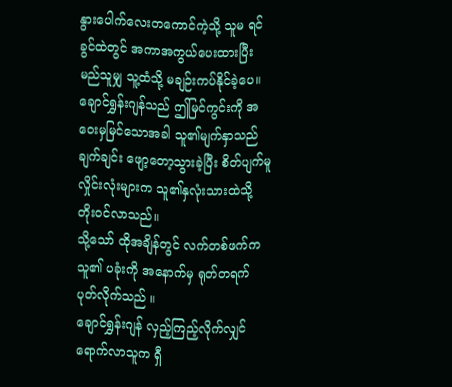နွားပေါက်လေးတကောင်ကဲ့သို့ သူမ ရင်ခွင်ထဲတွင် အကာအကွယ်ပေးထားပြီး မည်သူမျှ သူ့ထံသို့ မချဉ်းကပ်နိုင်ခဲ့ပေ။
ချောင်ရွှန်းဂျန်သည် ဤမြင်ကွင်းကို အဝေးမှမြင်သောအခါ သူ၏မျက်နှာသည် ချက်ချင်း ဖျော့တော့သွားခဲ့ပြီး စိတ်ပျက်မူလှိုင်းလုံးများက သူ၏နှလုံးသားထဲသို့ တိုးဝင်လာသည်။
သို့သော် ထိုအချိန်တွင် လက်တစ်ဖက်က သူ၏ ပခုံးကို အနောက်မှ ရုတ်တရက် ပုတ်လိုက်သည် ။
ချောင်ရွှန်းဂျန် လှည့်ကြည့်လိုက်လျှင် ရောက်လာသူက ရှီ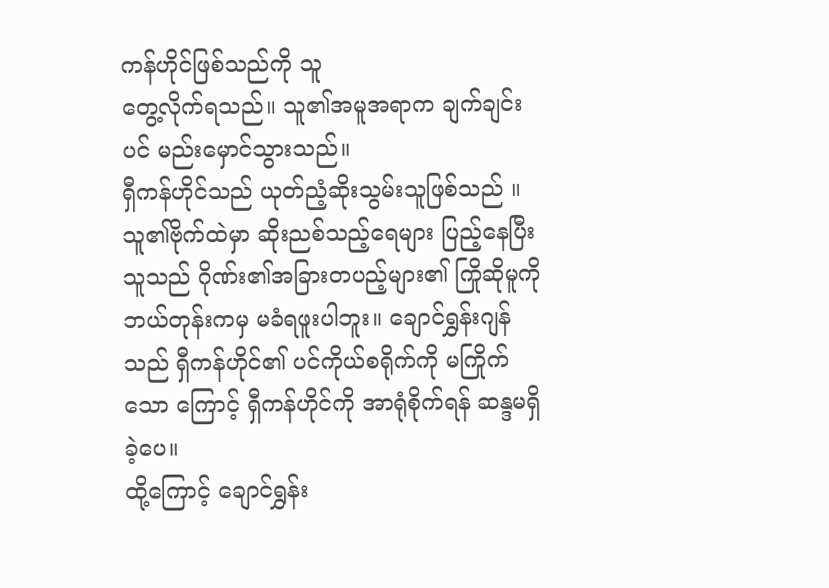ကန်ဟိုင်ဖြစ်သည်ကို သူ
တွေ့လိုက်ရသည်။ သူ၏အမူအရာက ချက်ချင်းပင် မည်းမှောင်သွားသည်။
ရှီကန်ဟိုင်သည် ယုတ်ညံ့ဆိုးသွမ်းသူဖြစ်သည် ။ သူ၏ဗိုက်ထဲမှာ ဆိုးညစ်သည့်ရေများ ပြည့်နေပြီး သူသည် ဂိုဏ်း၏အခြားတပည့်များ၏ ကြိုဆိုမူကို ဘယ်တုန်းကမှ မခံရဖူးပါဘူး။ ချောင်ရွှန်းဂျန်သည် ရှီကန်ဟိုင်၏ ပင်ကိုယ်စရိုက်ကို မကြိုက်သော ကြောင့် ရှီကန်ဟိုင်ကို အာရုံစိုက်ရန် ဆန္ဒမရှိခဲ့ပေ။
ထို့ကြောင့် ချောင်ရွှန်း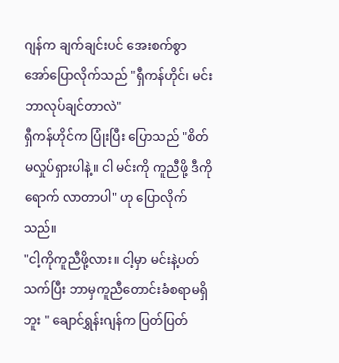ဂျန်က ချက်ချင်းပင် အေးစက်စွာ အော်ပြောလိုက်သည် "ရှီကန်ဟိုင်၊ မင်း ဘာလုပ်ချင်တာလဲ"
ရှီကန်ဟိုင်က ပြုံးပြီး ပြောသည် "စိတ်မလှုပ်ရှားပါနဲ့။ ငါ မင်းကို ကူညီဖို့ ဒီကိုရောက် လာတာပါ" ဟု ပြောလိုက်သည်။
"ငါ့ကိုကူညီဖို့လား။ ငါ့မှာ မင်းနဲ့ပတ်သက်ပြီး ဘာမှကူညီတောင်းခံစရာမရှိဘူး " ချောင်ရွှန်းဂျန်က ပြတ်ပြတ်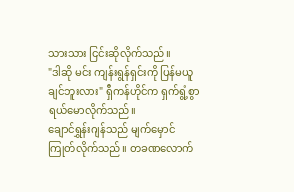သားသား ငြင်းဆိုလိုက်သည်။
"ဒါဆို မင်း ကျန်းရွန်ရှင်းကို ပြန်မယူချင်ဘူးလား" ရှီကန်ဟိုင်က ရှက်ရွံ့စွာ ရယ်မောလိုက်သည်။
ချောင်ရွှန်းဂျန်သည် မျက်မှောင်ကြုတ်လိုက်သည်။ တခဏလောက်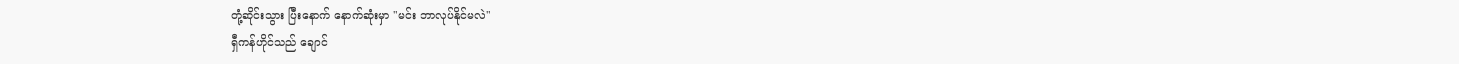တုံ့ဆိုင်းသွား ပြီးနောက် နောက်ဆုံးမှာ "မင်း ဘာလုပ်နိုင်မလဲ"
ရှီကန်ဟိုင်သည် ချောင်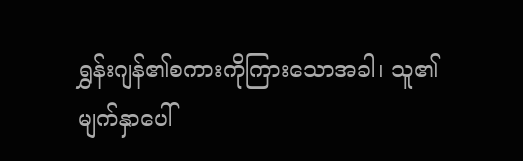ရွှန်းဂျန်၏စကားကိုကြားသောအခါ၊ သူ၏မျက်နှာပေါ်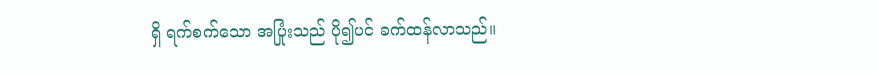ရှိ ရက်စက်သော အပြုံးသည် ပို၍ပင် ခက်ထန်လာသည်။